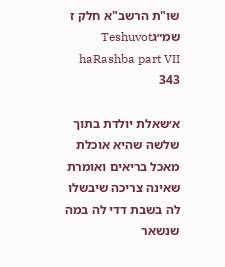שו"ת הרשב"א חלק ז שמ״גTeshuvot haRashba part VII 343

א׳שאלת יולדת בתוך שלשה שהיא אוכלת מאכל בריאים ואומרת שאינה צריכה שיבשלו לה בשבת דדי לה במה שנשאר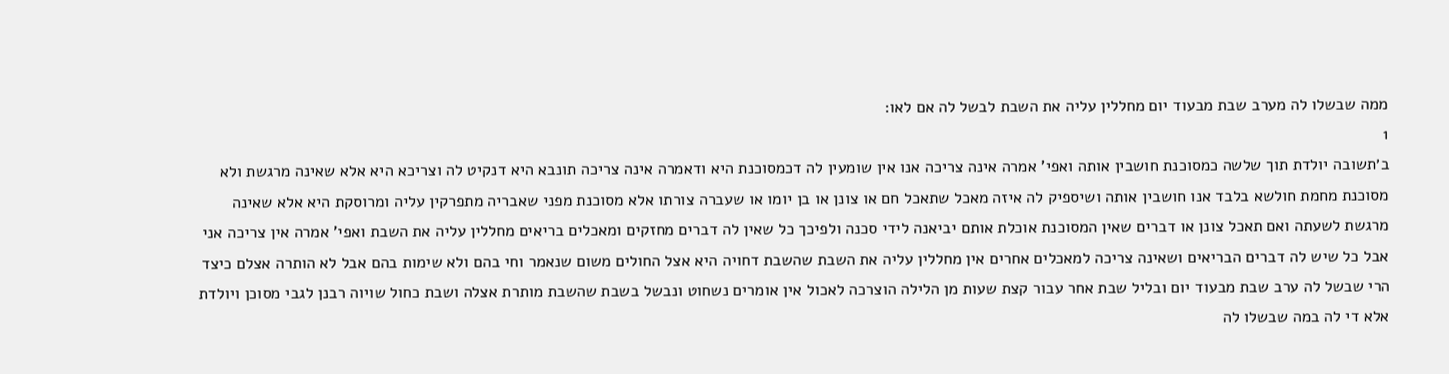ממה שבשלו לה מערב שבת מבעוד יום מחללין עליה את השבת לבשל לה אם לאו:
1
ב׳תשובה יולדת תוך שלשה כמסוכנת חושבין אותה ואפי' אמרה אינה צריכה אנו אין שומעין לה דכמסוכנת היא ודאמרה אינה צריכה תונבא היא דנקיט לה וצריכא היא אלא שאינה מרגשת ולא מסוכנת מחמת חולשא בלבד אנו חושבין אותה ושיספיק לה איזה מאכל שתאכל חם או צונן או בן יומו או שעברה צורתו אלא מסוכנת מפני שאבריה מתפרקין עליה ומרוסקת היא אלא שאינה מרגשת לשעתה ואם תאכל צונן או דברים שאין המסוכנת אוכלת אותם יביאנה לידי סכנה ולפיכך כל שאין לה דברים מחזקים ומאכלים בריאים מחללין עליה את השבת ואפי' אמרה אין צריכה אני אבל כל שיש לה דברים הבריאים ושאינה צריכה למאכלים אחרים אין מחללין עליה את השבת שהשבת דחויה היא אצל החולים משום שנאמר וחי בהם ולא שימות בהם אבל לא הותרה אצלם כיצד הרי שבשל לה ערב שבת מבעוד יום ובליל שבת אחר עבור קצת שעות מן הלילה הוצרכה לאכול אין אומרים נשחוט ונבשל בשבת שהשבת מותרת אצלה ושבת כחול שויוה רבנן לגבי מסוכן ויולדת אלא די לה במה שבשלו לה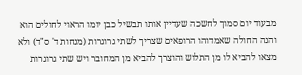מבעוד יום סמוך לחשכה שעדיין אותו תבשיל כבן יומו הראוי לחולים הוא והנה החולה שאמדוהו הרופאים שצריך לשתי גרוגרות (מנחות ד' ס"ד) ולא מצאו להביא לו מן התלוש והוצרך להביא מן המחובר ויש שתי גרוגרות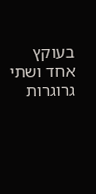בעוקץ אחד ושתי גרוגרות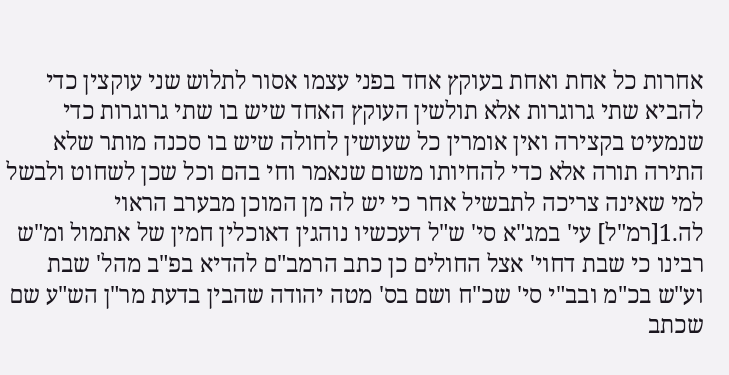אחרות כל אחת ואחת בעוקץ אחד בפני עצמו אסור לתלוש שני עוקצין כדי להביא שתי גרוגרות אלא תולשין העוקץ האחד שיש בו שתי גרוגרות כדי שנמעיט בקצירה ואין אומרין כל שעושין לחולה שיש בו סכנה מותר שלא התירה תורה אלא כדי להחיותו משום שנאמר וחי בהם וכל שכן לשחוט ולבשל למי שאינה צריכה לתבשיל אחר כי יש לה מן המוכן מבערב הראוי לה.1[רמ"ל] עי' במג"א סי' ש"ל דעכשיו נוהגין דאוכלין חמין של אתמול ומ"ש רבינו כי שבת דחוי' אצל החולים כן כתב הרמב"ם להדיא בפ"ב מהל' שבת וע"ש בכ"מ ובב"י סי' שכ"ח ושם בס' מטה יהודה שהבין בדעת מר"ן הש"ע שם שכתב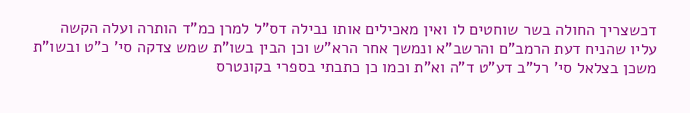דכשצריך החולה בשר שוחטים לו ואין מאכילים אותו נבילה דס"ל למרן כמ"ד הותרה ועלה הקשה עליו שהניח דעת הרמב"ם והרשב"א ונמשך אחר הרא"ש וכן הבין בשו"ת שמש צדקה סי' כ"ט ובשו"ת משכן בצלאל סי' רל"ב דע"ט ד"ה וא"ת וכמו כן כתבתי בספרי בקונטרס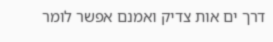דרך ים אות צדיק ואמנם אפשר לומר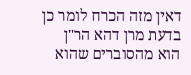דאין מזה הכרח לומר כן בדעת מרן דהא הר"ן הוא מהסוברים שהוא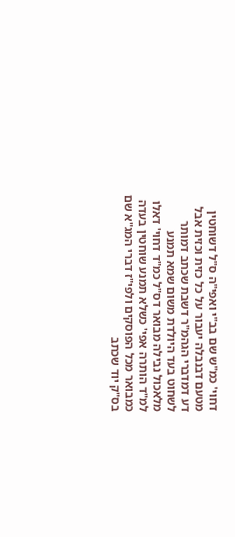דחוי' כמ"ש שם בב"י ואפי"ה ס"ל דשוחטין מטעם דבנבלה יעבור על כל כזית וכזית אבל דע דמדברי הגהמ"ר דשבת שכתב דמותר לשחוט בעד היולדת משום שמא תמנע מלאכול נבילה מבואר דס"ל כמ"ד דחוי' דאלו למ"ד הותרה אפי' כשלא תמנע שוחטין בעדה כמבואר מכל הפוסקים ולפי"ז דברי המג"א שם בס"ק יוד שכתב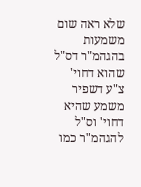שלא ראה שום משמעות בהגהמ"ר דס"ל שהוא דחוי' צ"ע דשפיר משמע שהיא דחוי' וס"ל להגהמ"ר כמו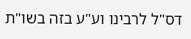דס"ל לרבינו וע"ע בזה בשו"ת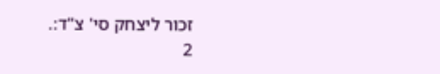זכור ליצחק סי' צ"ד:.
2